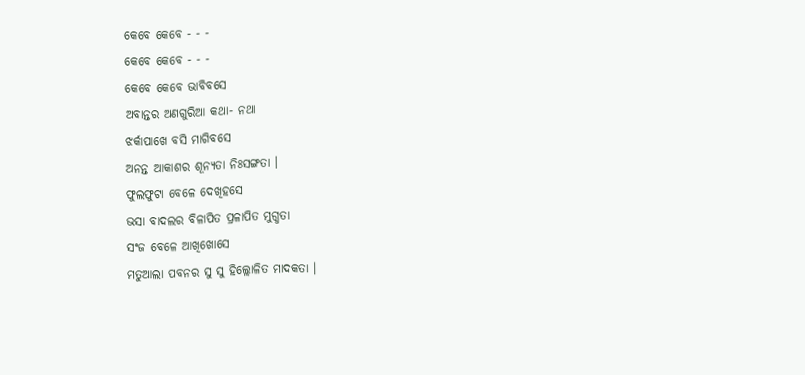କେବେ କେବେ - - -
କେବେ କେବେ - - -
କେବେ କେବେ ଭାବିବସେ
ଅବାନ୍ତର ଅଣଗୁରିଆ କଥା- ନଥା
ଝର୍କାପାଖେ ବସି ମାଗିବସେ
ଅନନ୍ତ ଆକାଶର ଶୂନ୍ୟତା ନିଃସଙ୍ଗତା ।
ଫୁଲଫୁଟା ବେଳେ ଦେଖିହସେ
ଭସା ବାଦଲର ବିଳାପିତ ପ୍ରଳାପିତ ମୁଗ୍ଧତା
ସଂଜ ବେଳେ ଆଖିଖୋସେ
ମତୁଆଲା ପବନର ସୁ ସୁ ହିଲ୍ଲୋଳିତ ମାଦକତା ।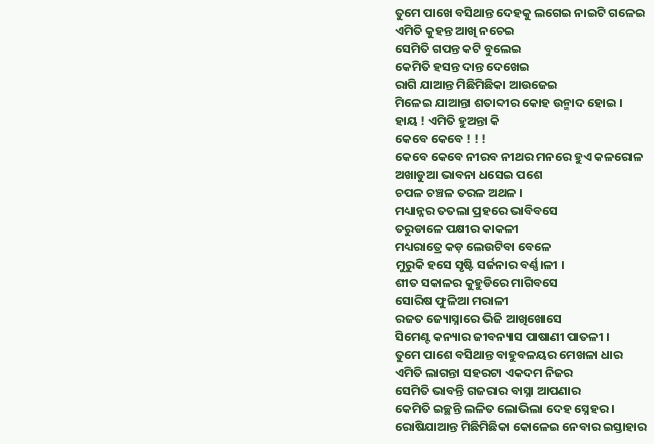ତୁମେ ପାଖେ ବସିଥାନ୍ତ ଦେହକୁ ଲଗେଇ ନାଇଟି ଗଳେଇ
ଏମିତି କୁହନ୍ତ ଆଖି ନଚେଇ
ସେମିତି ଗପନ୍ତ କଟି ବୁଲେଇ
କେମିତି ହସନ୍ତ ଦାନ୍ତ ଦେଖେଇ
ରାଗି ଯାଆନ୍ତ ମିଛିମିଛିକା ଆଉଜେଇ
ମିଳେଇ ଯାଆନ୍ତା ଶତାବ୍ଦୀର କୋହ ଉନ୍ମାଦ ହୋଇ ।
ହାୟ ! ଏମିତି ହୁଅନ୍ତା କି
କେବେ କେବେ ! ! !
କେବେ କେବେ ନୀରବ ନୀଥର ମନରେ ହୁଏ କଳରୋଳ
ଅଖାଡୁଆ ଭାବନା ଧସେଇ ପଶେ
ଚପଳ ଚଞ୍ଚଳ ତରଳ ଅଥଳ ।
ମଧ୍ୟାନ୍ନର ତତଲା ପ୍ରହରେ ଭାବିବସେ
ତରୁଡାଳେ ପକ୍ଷୀର କାକଳୀ
ମଧ୍ୟରାତ୍ରେ କଡ଼ ଲେଉଟିବା ବେଳେ
ମୁରୁକି ହସେ ସୃଷ୍ଟି ସର୍ଜନାର ବର୍ଣ୍ଣ।ଳୀ ।
ଶୀତ ସକାଳର କୁହୁଡିରେ ମାଗିବସେ
ସୋରିଷ ଫୁଳିଆ ମରାଳୀ
ରଜତ ଜ୍ୟୋସ୍ନାରେ ଭିଜି ଆଖିଖୋସେ
ସିମେଣ୍ଟ କନ୍ୟାର ଜୀବନ୍ୟାସ ପାଷାଣୀ ପାତଳୀ ।
ତୁମେ ପାଶେ ବସିଥାନ୍ତ ବାହୁବଳୟର ମେଖଳା ଧାର
ଏମିତି ଲାଗନ୍ତା ସହରଟା ଏକଦମ ନିଜର
ସେମିତି ଭାବନ୍ତି ଗଜରାର ବାସ୍ନା ଆପଣାର
କେମିତି ଇଚ୍ଛନ୍ତି ଲଳିତ ଲୋଭିଲା ଦେହ ସ୍ନେହର ।
ରୋଷିଯାଆନ୍ତ ମିଛିମିଛିକା କୋଳେଇ ନେବାର ଇସ୍ତାହାର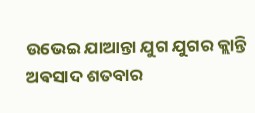ଉଭେଇ ଯାଆନ୍ତା ଯୁଗ ଯୁଗର କ୍ଲାନ୍ତି ଅଵସାଦ ଶତବାର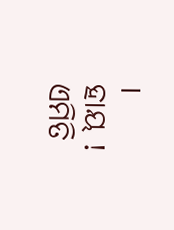।
ହାୟ ! ଏମିତି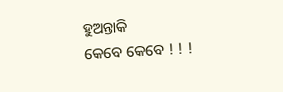ହୁଅନ୍ତାକି
କେବେ କେବେ ! ! !